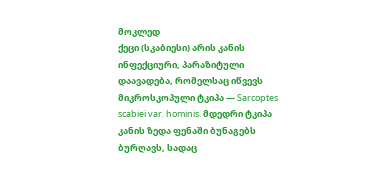მოკლედ
ქეცი (სკაბიესი) არის კანის ინფექციური, პარაზიტული დაავადება, რომელსაც იწვევს მიკროსკოპული ტკიპა — Sarcoptes scabiei var. hominis. მდედრი ტკიპა კანის ზედა ფენაში ბუნაგებს ბურღავს, სადაც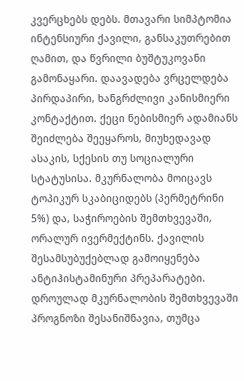კვერცხებს დებს. მთავარი სიმპტომია ინტენსიური ქავილი, განსაკუთრებით ღამით, და წვრილი ბუშტუკოვანი გამონაყარი. დაავადება ვრცელდება პირდაპირი, ხანგრძლივი კანისმიერი კონტაქტით. ქეცი ნებისმიერ ადამიანს შეიძლება შეეყაროს, მიუხედავად ასაკის, სქესის თუ სოციალური სტატუსისა. მკურნალობა მოიცავს ტოპიკურ სკაბიციდებს (პერმეტრინი 5%) და, საჭიროების შემთხვევაში, ორალურ ივერმექტინს. ქავილის შესამსუბუქებლად გამოიყენება ანტიჰისტამინური პრეპარატები. დროულად მკურნალობის შემთხვევაში პროგნოზი შესანიშნავია, თუმცა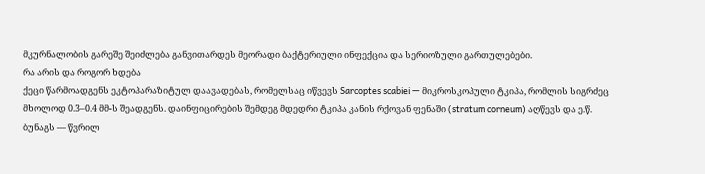მკურნალობის გარეშე შეიძლება განვითარდეს მეორადი ბაქტერიული ინფექცია და სერიოზული გართულებები.
რა არის და როგორ ხდება
ქეცი წარმოადგენს ეკტოპარაზიტულ დაავადებას, რომელსაც იწვევს Sarcoptes scabiei — მიკროსკოპული ტკიპა, რომლის სიგრძეც მხოლოდ 0.3–0.4 მმ-ს შეადგენს. დაინფიცირების შემდეგ მდედრი ტკიპა კანის რქოვან ფენაში (stratum corneum) აღწევს და ე.წ. ბუნაგს — წვრილ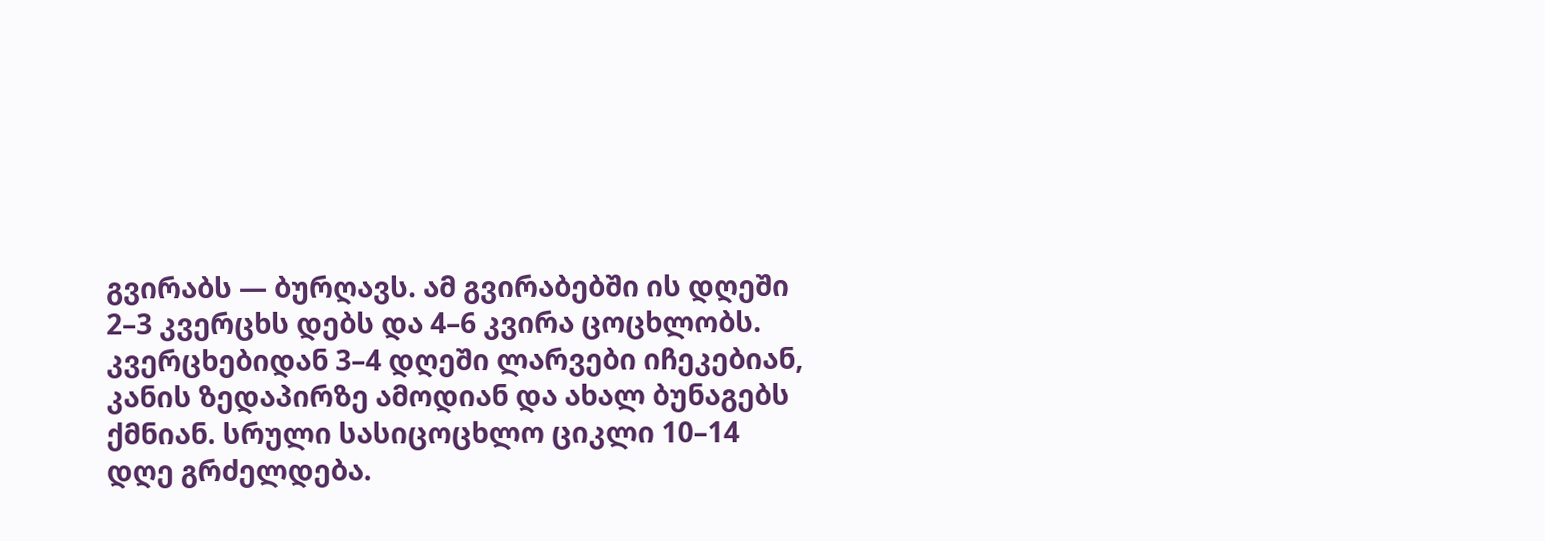გვირაბს — ბურღავს. ამ გვირაბებში ის დღეში 2–3 კვერცხს დებს და 4–6 კვირა ცოცხლობს.
კვერცხებიდან 3–4 დღეში ლარვები იჩეკებიან, კანის ზედაპირზე ამოდიან და ახალ ბუნაგებს ქმნიან. სრული სასიცოცხლო ციკლი 10–14 დღე გრძელდება.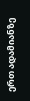ერთ ადამიანზე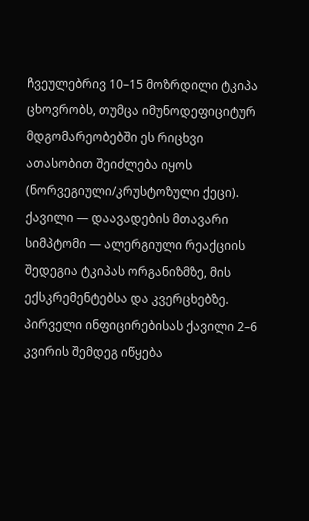ჩვეულებრივ 10–15 მოზრდილი ტკიპა ცხოვრობს, თუმცა იმუნოდეფიციტურ მდგომარეობებში ეს რიცხვი ათასობით შეიძლება იყოს (ნორვეგიული/კრუსტოზული ქეცი).
ქავილი — დაავადების მთავარი სიმპტომი — ალერგიული რეაქციის შედეგია ტკიპას ორგანიზმზე, მის ექსკრემენტებსა და კვერცხებზე. პირველი ინფიცირებისას ქავილი 2–6 კვირის შემდეგ იწყება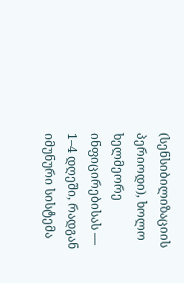(სენსიბილიზაციის პერიოდი), ხოლო ხელმეორე ინფიცირებისას — 1–4 დღეში, რადგან იმუნური სისტემა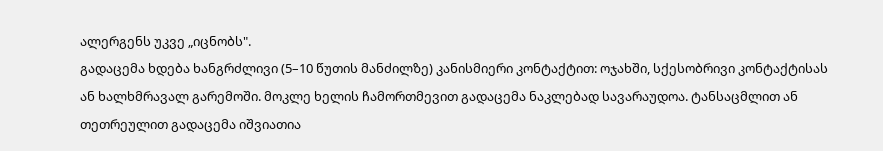ალერგენს უკვე „იცნობს".
გადაცემა ხდება ხანგრძლივი (5–10 წუთის მანძილზე) კანისმიერი კონტაქტით: ოჯახში, სქესობრივი კონტაქტისას ან ხალხმრავალ გარემოში. მოკლე ხელის ჩამორთმევით გადაცემა ნაკლებად სავარაუდოა. ტანსაცმლით ან თეთრეულით გადაცემა იშვიათია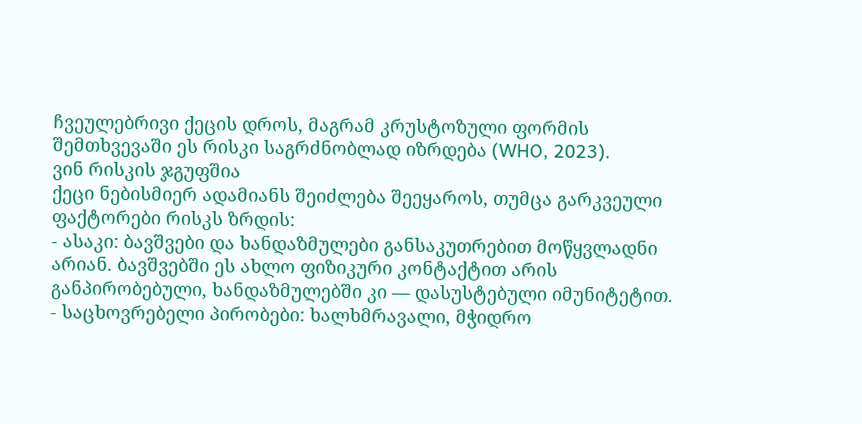ჩვეულებრივი ქეცის დროს, მაგრამ კრუსტოზული ფორმის შემთხვევაში ეს რისკი საგრძნობლად იზრდება (WHO, 2023).
ვინ რისკის ჯგუფშია
ქეცი ნებისმიერ ადამიანს შეიძლება შეეყაროს, თუმცა გარკვეული ფაქტორები რისკს ზრდის:
- ასაკი: ბავშვები და ხანდაზმულები განსაკუთრებით მოწყვლადნი არიან. ბავშვებში ეს ახლო ფიზიკური კონტაქტით არის განპირობებული, ხანდაზმულებში კი — დასუსტებული იმუნიტეტით.
- საცხოვრებელი პირობები: ხალხმრავალი, მჭიდრო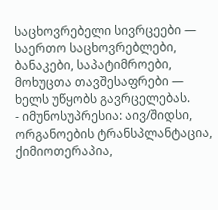საცხოვრებელი სივრცეები — საერთო საცხოვრებლები, ბანაკები, საპატიმროები, მოხუცთა თავშესაფრები — ხელს უწყობს გავრცელებას.
- იმუნოსუპრესია: აივ/შიდსი, ორგანოების ტრანსპლანტაცია, ქიმიოთერაპია,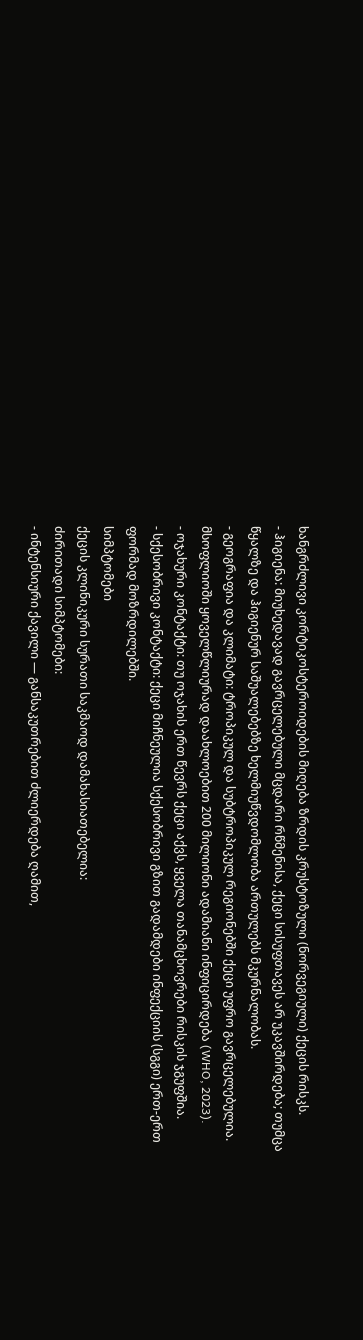ხანგრძლივი კორტიკოსტეროიდების მიღება ზრდის კრუსტოზული (ნორვეგიული) ქეცის რისკს.
- ჰიგიენა: მიუხედავად გავრცელებული მცდარი რწმენისა, ქეცი სისუფთავეს არ უკავშირდება; თუმცა წყალზე და ჰიგიენურ საშუალებებზე ხელმიუწვდომლობა ართულებს მკურნალობას.
- გეოგრაფია და კლიმატი: ტროპიკულ და სუბტროპიკულ რეგიონებში ქეცი უფრო გავრცელებულია. მსოფლიოში ყოველწლიურად დაახლოებით 200 მილიონი ადამიანი ინფიცირდება (WHO, 2023).
- ოჯახური კონტაქტი: თუ ოჯახის ერთ წევრს ქეცი აქვს, ყველა თანამცხოვრები რისკის ჯგუფშია.
- სქესობრივი კონტაქტი: ქეცი მიჩნეულია სქესობრივი გზით გადამდები ინფექციის (სგგი) ერთ-ერთ ფორმად მოზრდილებში.
სიმპტომები
ქეცის კლინიკური სურათი საკმაოდ დამახასიათებელია:
ძირითადი სიმპტომები:
- ინტენსიური ქავილი — განსაკუთრებით ძლიერდება ღამით,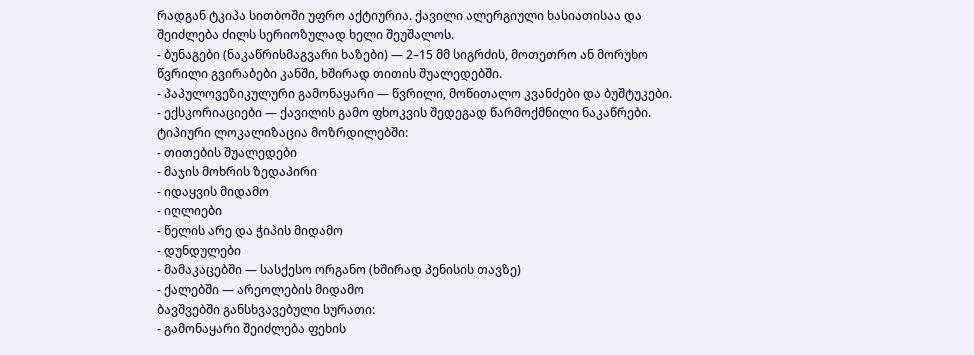რადგან ტკიპა სითბოში უფრო აქტიურია. ქავილი ალერგიული ხასიათისაა და შეიძლება ძილს სერიოზულად ხელი შეუშალოს.
- ბუნაგები (ნაკაწრისმაგვარი ხაზები) — 2–15 მმ სიგრძის, მოთეთრო ან მორუხო წვრილი გვირაბები კანში, ხშირად თითის შუალედებში.
- პაპულოვეზიკულური გამონაყარი — წვრილი, მოწითალო კვანძები და ბუშტუკები.
- ექსკორიაციები — ქავილის გამო ფხოკვის შედეგად წარმოქმნილი ნაკაწრები.
ტიპიური ლოკალიზაცია მოზრდილებში:
- თითების შუალედები
- მაჯის მოხრის ზედაპირი
- იდაყვის მიდამო
- იღლიები
- წელის არე და ჭიპის მიდამო
- დუნდულები
- მამაკაცებში — სასქესო ორგანო (ხშირად პენისის თავზე)
- ქალებში — არეოლების მიდამო
ბავშვებში განსხვავებული სურათი:
- გამონაყარი შეიძლება ფეხის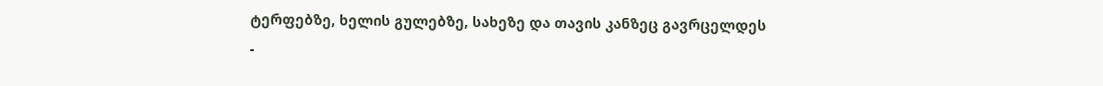ტერფებზე, ხელის გულებზე, სახეზე და თავის კანზეც გავრცელდეს
-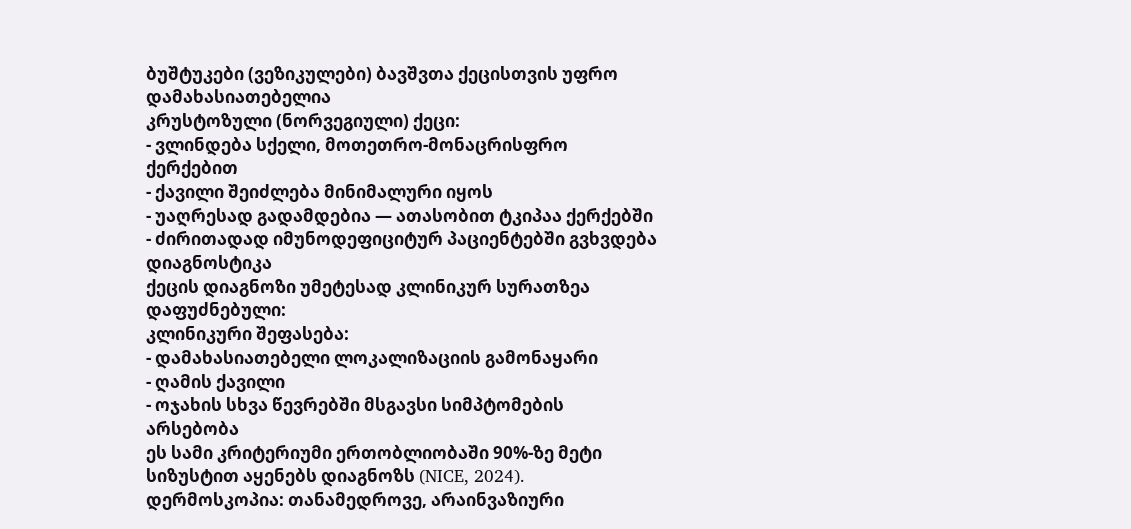ბუშტუკები (ვეზიკულები) ბავშვთა ქეცისთვის უფრო დამახასიათებელია
კრუსტოზული (ნორვეგიული) ქეცი:
- ვლინდება სქელი, მოთეთრო-მონაცრისფრო ქერქებით
- ქავილი შეიძლება მინიმალური იყოს
- უაღრესად გადამდებია — ათასობით ტკიპაა ქერქებში
- ძირითადად იმუნოდეფიციტურ პაციენტებში გვხვდება
დიაგნოსტიკა
ქეცის დიაგნოზი უმეტესად კლინიკურ სურათზეა დაფუძნებული:
კლინიკური შეფასება:
- დამახასიათებელი ლოკალიზაციის გამონაყარი
- ღამის ქავილი
- ოჯახის სხვა წევრებში მსგავსი სიმპტომების არსებობა
ეს სამი კრიტერიუმი ერთობლიობაში 90%-ზე მეტი სიზუსტით აყენებს დიაგნოზს (NICE, 2024).
დერმოსკოპია: თანამედროვე, არაინვაზიური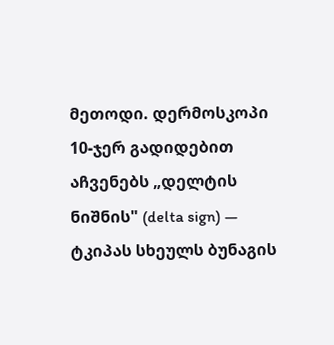მეთოდი. დერმოსკოპი 10-ჯერ გადიდებით აჩვენებს „დელტის ნიშნის" (delta sign) — ტკიპას სხეულს ბუნაგის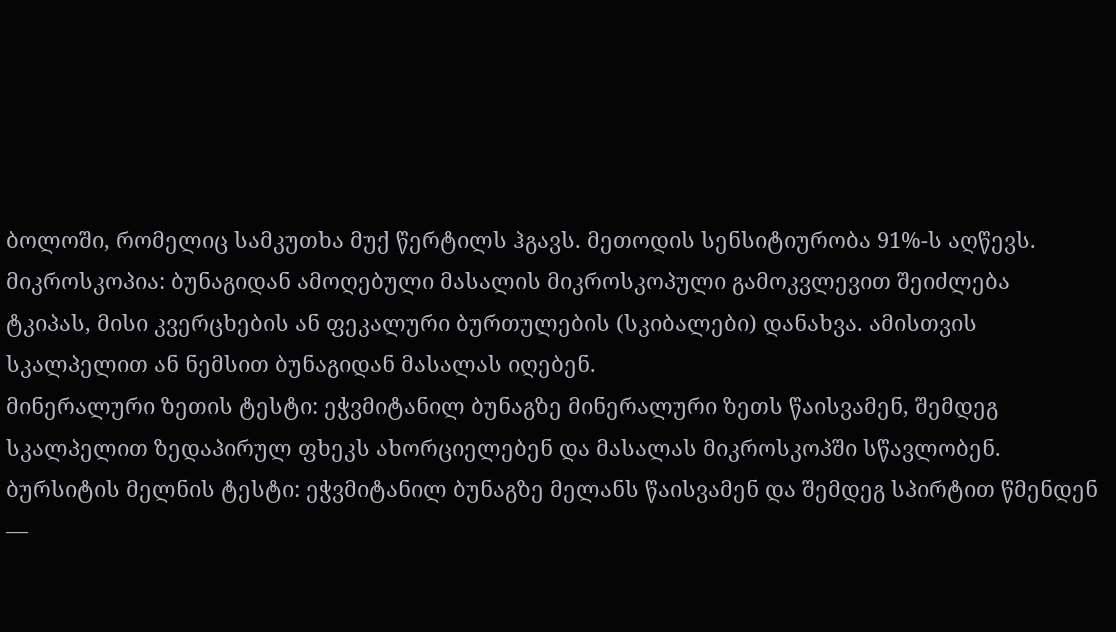ბოლოში, რომელიც სამკუთხა მუქ წერტილს ჰგავს. მეთოდის სენსიტიურობა 91%-ს აღწევს.
მიკროსკოპია: ბუნაგიდან ამოღებული მასალის მიკროსკოპული გამოკვლევით შეიძლება ტკიპას, მისი კვერცხების ან ფეკალური ბურთულების (სკიბალები) დანახვა. ამისთვის სკალპელით ან ნემსით ბუნაგიდან მასალას იღებენ.
მინერალური ზეთის ტესტი: ეჭვმიტანილ ბუნაგზე მინერალური ზეთს წაისვამენ, შემდეგ სკალპელით ზედაპირულ ფხეკს ახორციელებენ და მასალას მიკროსკოპში სწავლობენ.
ბურსიტის მელნის ტესტი: ეჭვმიტანილ ბუნაგზე მელანს წაისვამენ და შემდეგ სპირტით წმენდენ —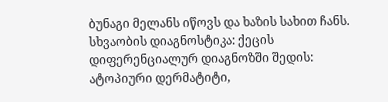ბუნაგი მელანს იწოვს და ხაზის სახით ჩანს.
სხვაობის დიაგნოსტიკა: ქეცის დიფერენციალურ დიაგნოზში შედის: ატოპიური დერმატიტი,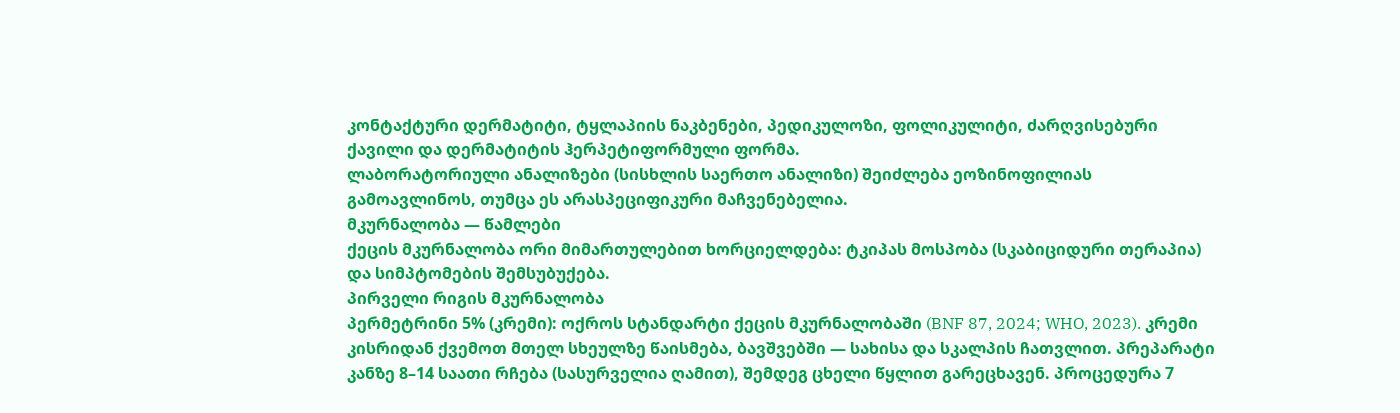კონტაქტური დერმატიტი, ტყლაპიის ნაკბენები, პედიკულოზი, ფოლიკულიტი, ძარღვისებური ქავილი და დერმატიტის ჰერპეტიფორმული ფორმა.
ლაბორატორიული ანალიზები (სისხლის საერთო ანალიზი) შეიძლება ეოზინოფილიას გამოავლინოს, თუმცა ეს არასპეციფიკური მაჩვენებელია.
მკურნალობა — წამლები
ქეცის მკურნალობა ორი მიმართულებით ხორციელდება: ტკიპას მოსპობა (სკაბიციდური თერაპია) და სიმპტომების შემსუბუქება.
პირველი რიგის მკურნალობა
პერმეტრინი 5% (კრემი): ოქროს სტანდარტი ქეცის მკურნალობაში (BNF 87, 2024; WHO, 2023). კრემი კისრიდან ქვემოთ მთელ სხეულზე წაისმება, ბავშვებში — სახისა და სკალპის ჩათვლით. პრეპარატი კანზე 8–14 საათი რჩება (სასურველია ღამით), შემდეგ ცხელი წყლით გარეცხავენ. პროცედურა 7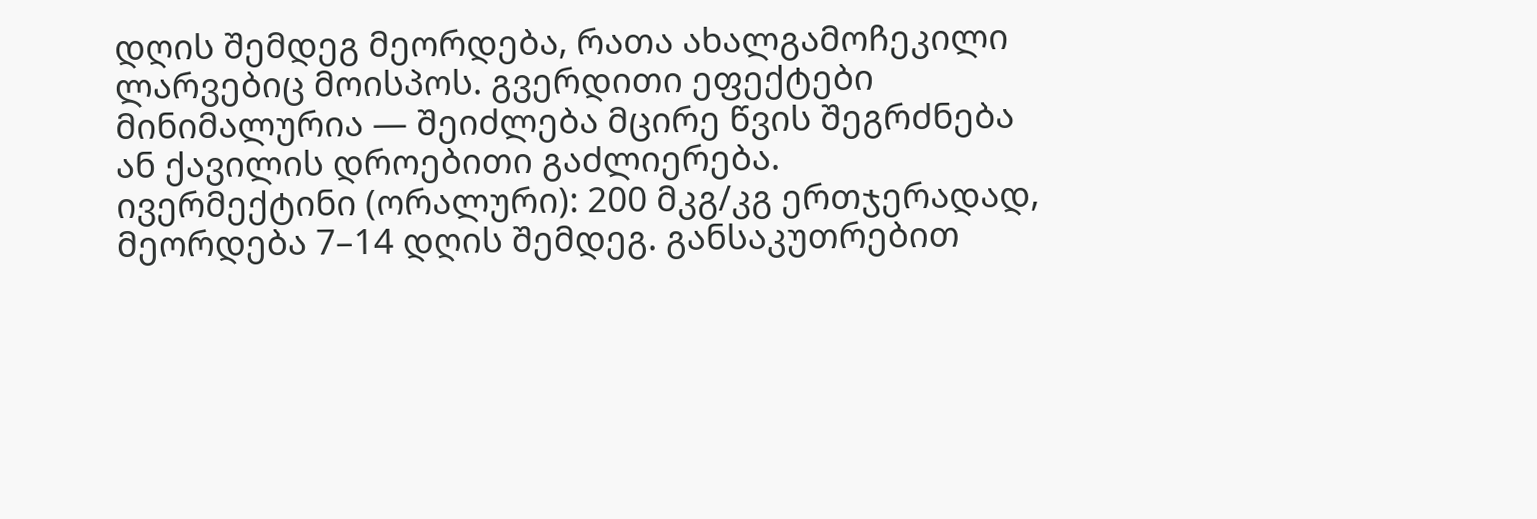დღის შემდეგ მეორდება, რათა ახალგამოჩეკილი ლარვებიც მოისპოს. გვერდითი ეფექტები მინიმალურია — შეიძლება მცირე წვის შეგრძნება ან ქავილის დროებითი გაძლიერება.
ივერმექტინი (ორალური): 200 მკგ/კგ ერთჯერადად, მეორდება 7–14 დღის შემდეგ. განსაკუთრებით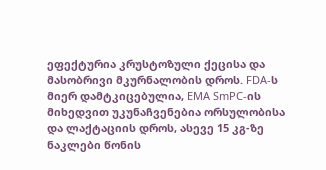ეფექტურია კრუსტოზული ქეცისა და მასობრივი მკურნალობის დროს. FDA-ს მიერ დამტკიცებულია, EMA SmPC-ის მიხედვით უკუნაჩვენებია ორსულობისა და ლაქტაციის დროს, ასევე 15 კგ-ზე ნაკლები წონის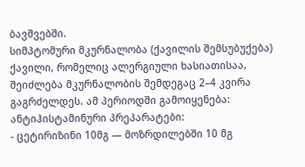ბავშვებში.
სიმპტომური მკურნალობა (ქავილის შემსუბუქება)
ქავილი, რომელიც ალერგიული ხასიათისაა, შეიძლება მკურნალობის შემდეგაც 2–4 კვირა გაგრძელდეს. ამ პერიოდში გამოიყენება:
ანტიჰისტამინური პრეპარატები:
- ცეტირიზინი 10მგ — მოზრდილებში 10 მგ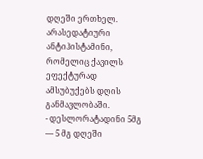დღეში ერთხელ. არასედატიური ანტიჰისტამინი, რომელიც ქავილს ეფექტურად ამსუბუქებს დღის განმავლობაში.
- დესლორატადინი 5მგ — 5 მგ დღეში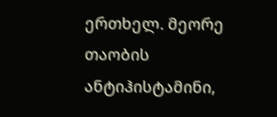ერთხელ. მეორე თაობის ანტიჰისტამინი,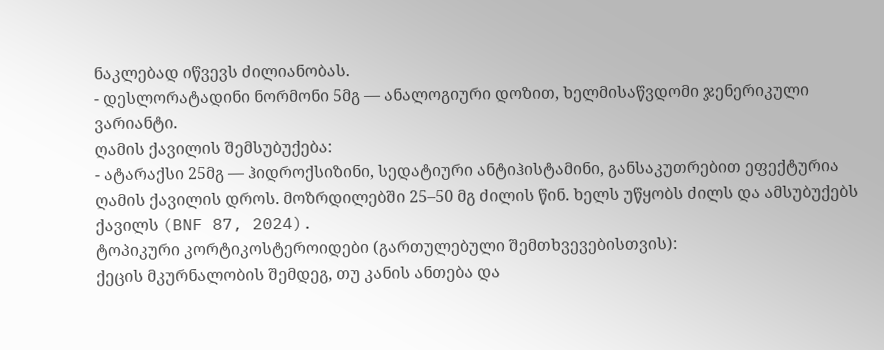ნაკლებად იწვევს ძილიანობას.
- დესლორატადინი ნორმონი 5მგ — ანალოგიური დოზით, ხელმისაწვდომი ჯენერიკული ვარიანტი.
ღამის ქავილის შემსუბუქება:
- ატარაქსი 25მგ — ჰიდროქსიზინი, სედატიური ანტიჰისტამინი, განსაკუთრებით ეფექტურია ღამის ქავილის დროს. მოზრდილებში 25–50 მგ ძილის წინ. ხელს უწყობს ძილს და ამსუბუქებს ქავილს (BNF 87, 2024).
ტოპიკური კორტიკოსტეროიდები (გართულებული შემთხვევებისთვის):
ქეცის მკურნალობის შემდეგ, თუ კანის ანთება და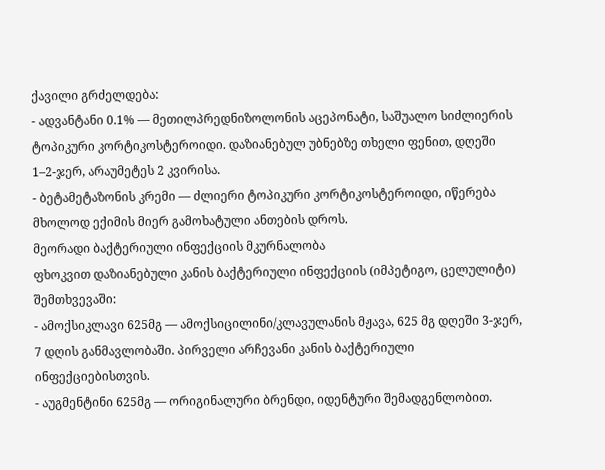ქავილი გრძელდება:
- ადვანტანი 0.1% — მეთილპრედნიზოლონის აცეპონატი, საშუალო სიძლიერის ტოპიკური კორტიკოსტეროიდი. დაზიანებულ უბნებზე თხელი ფენით, დღეში 1–2-ჯერ, არაუმეტეს 2 კვირისა.
- ბეტამეტაზონის კრემი — ძლიერი ტოპიკური კორტიკოსტეროიდი, იწერება მხოლოდ ექიმის მიერ გამოხატული ანთების დროს.
მეორადი ბაქტერიული ინფექციის მკურნალობა
ფხოკვით დაზიანებული კანის ბაქტერიული ინფექციის (იმპეტიგო, ცელულიტი) შემთხვევაში:
- ამოქსიკლავი 625მგ — ამოქსიცილინი/კლავულანის მჟავა, 625 მგ დღეში 3-ჯერ, 7 დღის განმავლობაში. პირველი არჩევანი კანის ბაქტერიული ინფექციებისთვის.
- აუგმენტინი 625მგ — ორიგინალური ბრენდი, იდენტური შემადგენლობით.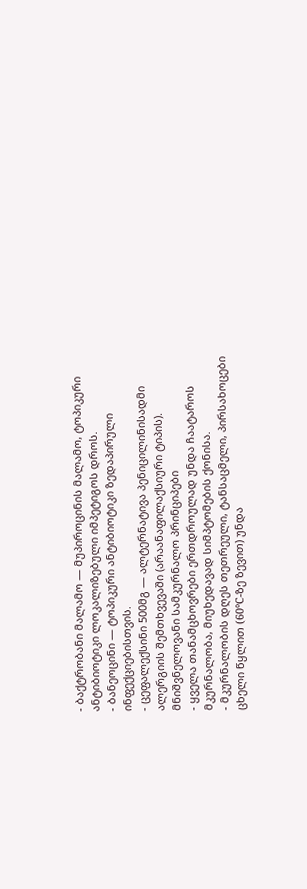- ბაქტრობანი მალამო — მუპიროცინის მალამო, ტოპიკური ანტიბიოტიკი ლოკალიზებული იმპეტიგოს დროს.
- ბანეოცინი — ტოპიკური ანტიბიოტიკი ზედაპირული ინფექციებისთვის.
- ცეფალექსინი 500მგ — ალტერნატივა პენიცილინისადმი ალერგიის შემთხვევაში (არაანაფილაქსიური ტიპის).
მნიშვნელოვანი სამკურნალო პრინციპები
- ყველა თანამცხოვრები ერთდროულად უნდა ჩაატაროს მკურნალობა, მიუხედავად სიმპტომების ქონისა.
- მკურნალობის დღეს თეთრეული, ტანსაცმელი, პირსახოცები ცხელი წყლით (60°C-ზე ზევით) უნდა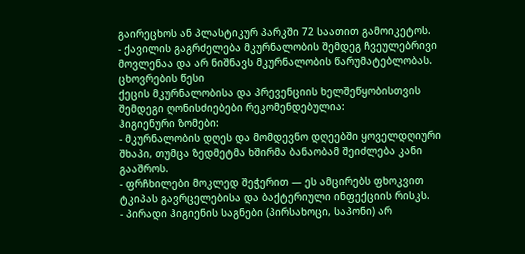გაირეცხოს ან პლასტიკურ პარკში 72 საათით გამოიკეტოს.
- ქავილის გაგრძელება მკურნალობის შემდეგ ჩვეულებრივი მოვლენაა და არ ნიშნავს მკურნალობის წარუმატებლობას.
ცხოვრების წესი
ქეცის მკურნალობისა და პრევენციის ხელშეწყობისთვის შემდეგი ღონისძიებები რეკომენდებულია:
ჰიგიენური ზომები:
- მკურნალობის დღეს და მომდევნო დღეებში ყოველდღიური შხაპი, თუმცა ზედმეტმა ხშირმა ბანაობამ შეიძლება კანი გააშროს.
- ფრჩხილები მოკლედ შეჭერით — ეს ამცირებს ფხოკვით ტკიპას გავრცელებისა და ბაქტერიული ინფექციის რისკს.
- პირადი ჰიგიენის საგნები (პირსახოცი, საპონი) არ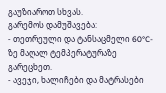გაუზიაროთ სხვას.
გარემოს დამუშავება:
- თეთრეული და ტანსაცმელი 60°C-ზე მაღალ ტემპერატურაზე გარეცხეთ.
- ავეჯი, ხალიჩები და მატრასები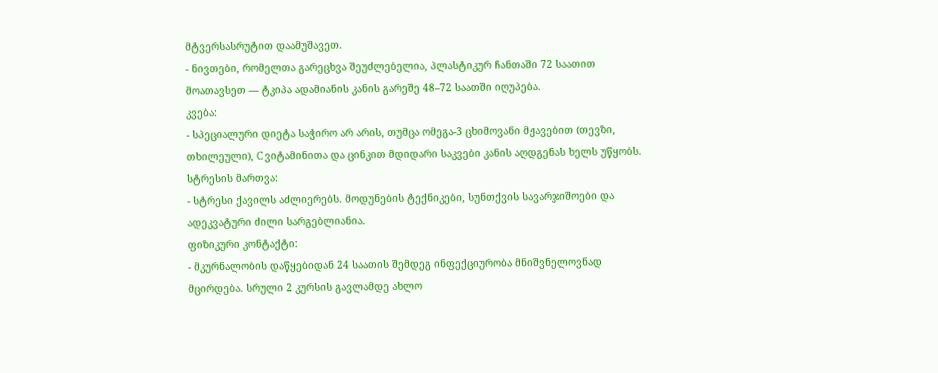მტვერსასრუტით დაამუშავეთ.
- ნივთები, რომელთა გარეცხვა შეუძლებელია, პლასტიკურ ჩანთაში 72 საათით მოათავსეთ — ტკიპა ადამიანის კანის გარეშე 48–72 საათში იღუპება.
კვება:
- სპეციალური დიეტა საჭირო არ არის, თუმცა ომეგა-3 ცხიმოვანი მჟავებით (თევზი, თხილეული), C ვიტამინითა და ცინკით მდიდარი საკვები კანის აღდგენას ხელს უწყობს.
სტრესის მართვა:
- სტრესი ქავილს აძლიერებს. მოდუნების ტექნიკები, სუნთქვის სავარჯიშოები და ადეკვატური ძილი სარგებლიანია.
ფიზიკური კონტაქტი:
- მკურნალობის დაწყებიდან 24 საათის შემდეგ ინფექციურობა მნიშვნელოვნად მცირდება. სრული 2 კურსის გავლამდე ახლო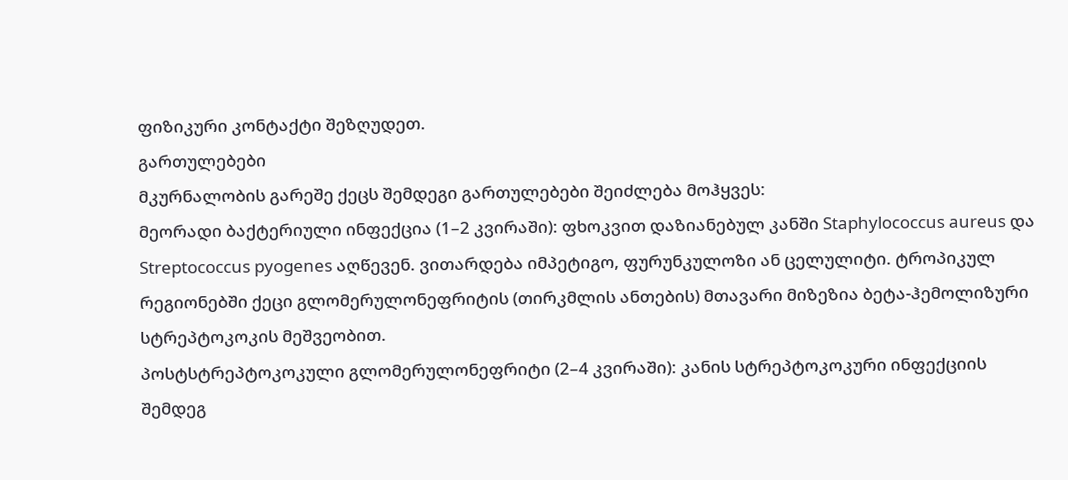ფიზიკური კონტაქტი შეზღუდეთ.
გართულებები
მკურნალობის გარეშე ქეცს შემდეგი გართულებები შეიძლება მოჰყვეს:
მეორადი ბაქტერიული ინფექცია (1–2 კვირაში): ფხოკვით დაზიანებულ კანში Staphylococcus aureus და Streptococcus pyogenes აღწევენ. ვითარდება იმპეტიგო, ფურუნკულოზი ან ცელულიტი. ტროპიკულ რეგიონებში ქეცი გლომერულონეფრიტის (თირკმლის ანთების) მთავარი მიზეზია ბეტა-ჰემოლიზური სტრეპტოკოკის მეშვეობით.
პოსტსტრეპტოკოკული გლომერულონეფრიტი (2–4 კვირაში): კანის სტრეპტოკოკური ინფექციის შემდეგ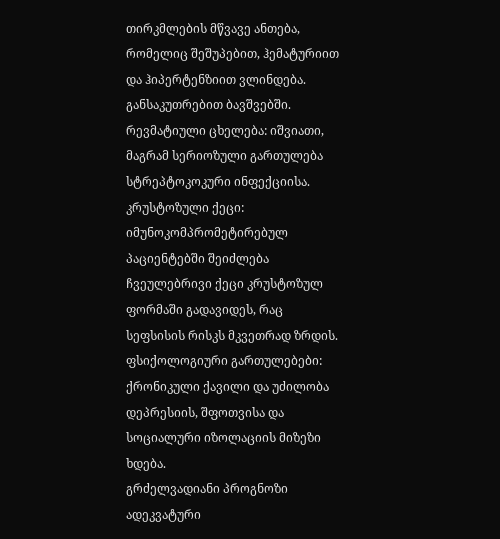თირკმლების მწვავე ანთება, რომელიც შეშუპებით, ჰემატურიით და ჰიპერტენზიით ვლინდება. განსაკუთრებით ბავშვებში.
რევმატიული ცხელება: იშვიათი, მაგრამ სერიოზული გართულება სტრეპტოკოკური ინფექციისა.
კრუსტოზული ქეცი: იმუნოკომპრომეტირებულ პაციენტებში შეიძლება ჩვეულებრივი ქეცი კრუსტოზულ ფორმაში გადავიდეს, რაც სეფსისის რისკს მკვეთრად ზრდის.
ფსიქოლოგიური გართულებები: ქრონიკული ქავილი და უძილობა დეპრესიის, შფოთვისა და სოციალური იზოლაციის მიზეზი ხდება.
გრძელვადიანი პროგნოზი
ადეკვატური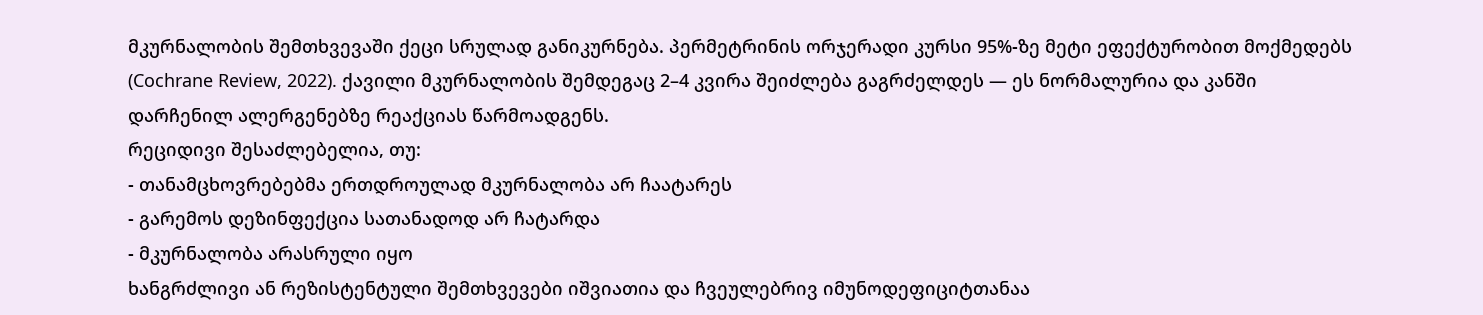მკურნალობის შემთხვევაში ქეცი სრულად განიკურნება. პერმეტრინის ორჯერადი კურსი 95%-ზე მეტი ეფექტურობით მოქმედებს (Cochrane Review, 2022). ქავილი მკურნალობის შემდეგაც 2–4 კვირა შეიძლება გაგრძელდეს — ეს ნორმალურია და კანში დარჩენილ ალერგენებზე რეაქციას წარმოადგენს.
რეციდივი შესაძლებელია, თუ:
- თანამცხოვრებებმა ერთდროულად მკურნალობა არ ჩაატარეს
- გარემოს დეზინფექცია სათანადოდ არ ჩატარდა
- მკურნალობა არასრული იყო
ხანგრძლივი ან რეზისტენტული შემთხვევები იშვიათია და ჩვეულებრივ იმუნოდეფიციტთანაა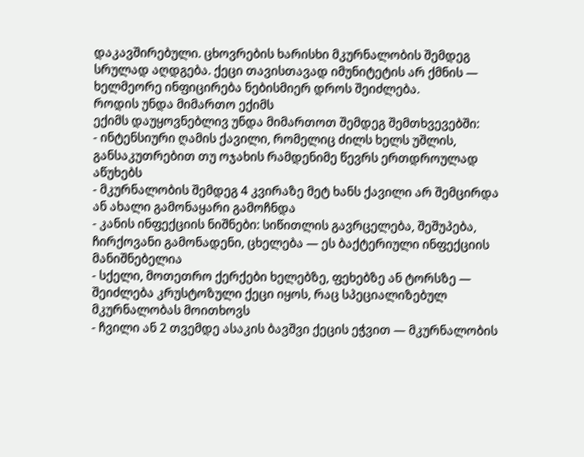დაკავშირებული. ცხოვრების ხარისხი მკურნალობის შემდეგ სრულად აღდგება. ქეცი თავისთავად იმუნიტეტის არ ქმნის — ხელმეორე ინფიცირება ნებისმიერ დროს შეიძლება.
როდის უნდა მიმართო ექიმს
ექიმს დაუყოვნებლივ უნდა მიმართოთ შემდეგ შემთხვევებში:
- ინტენსიური ღამის ქავილი, რომელიც ძილს ხელს უშლის, განსაკუთრებით თუ ოჯახის რამდენიმე წევრს ერთდროულად აწუხებს
- მკურნალობის შემდეგ 4 კვირაზე მეტ ხანს ქავილი არ შემცირდა ან ახალი გამონაყარი გამოჩნდა
- კანის ინფექციის ნიშნები: სიწითლის გავრცელება, შეშუპება, ჩირქოვანი გამონადენი, ცხელება — ეს ბაქტერიული ინფექციის მანიშნებელია
- სქელი, მოთეთრო ქერქები ხელებზე, ფეხებზე ან ტორსზე — შეიძლება კრუსტოზული ქეცი იყოს, რაც სპეციალიზებულ მკურნალობას მოითხოვს
- ჩვილი ან 2 თვემდე ასაკის ბავშვი ქეცის ეჭვით — მკურნალობის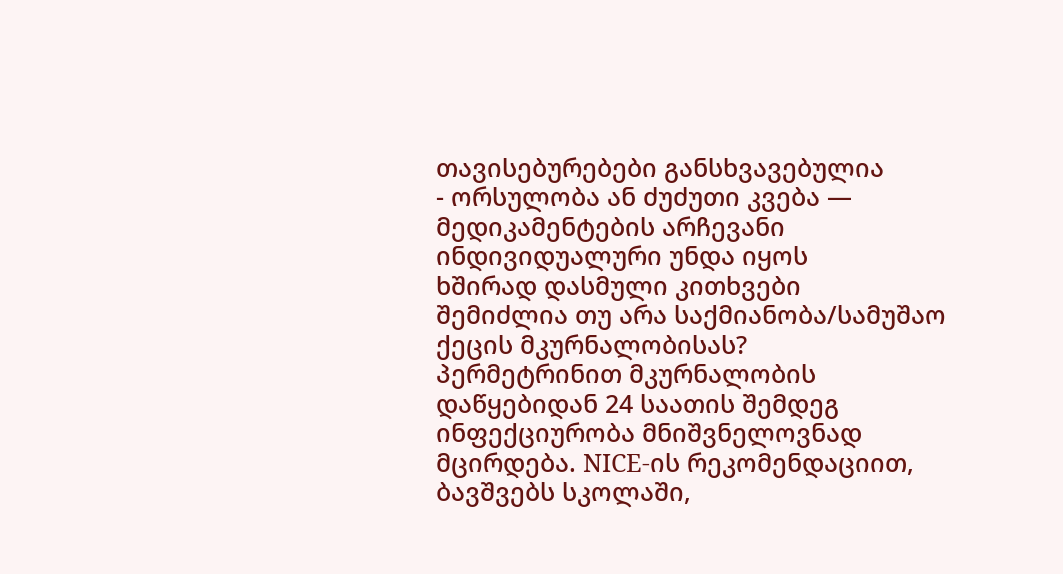თავისებურებები განსხვავებულია
- ორსულობა ან ძუძუთი კვება — მედიკამენტების არჩევანი ინდივიდუალური უნდა იყოს
ხშირად დასმული კითხვები
შემიძლია თუ არა საქმიანობა/სამუშაო ქეცის მკურნალობისას?
პერმეტრინით მკურნალობის დაწყებიდან 24 საათის შემდეგ ინფექციურობა მნიშვნელოვნად მცირდება. NICE-ის რეკომენდაციით, ბავშვებს სკოლაში,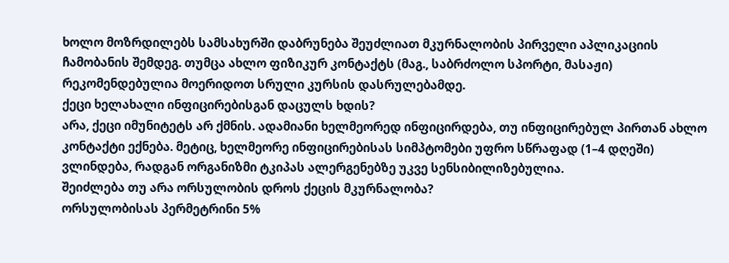ხოლო მოზრდილებს სამსახურში დაბრუნება შეუძლიათ მკურნალობის პირველი აპლიკაციის ჩამობანის შემდეგ. თუმცა ახლო ფიზიკურ კონტაქტს (მაგ., საბრძოლო სპორტი, მასაჟი) რეკომენდებულია მოერიდოთ სრული კურსის დასრულებამდე.
ქეცი ხელახალი ინფიცირებისგან დაცულს ხდის?
არა, ქეცი იმუნიტეტს არ ქმნის. ადამიანი ხელმეორედ ინფიცირდება, თუ ინფიცირებულ პირთან ახლო კონტაქტი ექნება. მეტიც, ხელმეორე ინფიცირებისას სიმპტომები უფრო სწრაფად (1–4 დღეში) ვლინდება, რადგან ორგანიზმი ტკიპას ალერგენებზე უკვე სენსიბილიზებულია.
შეიძლება თუ არა ორსულობის დროს ქეცის მკურნალობა?
ორსულობისას პერმეტრინი 5%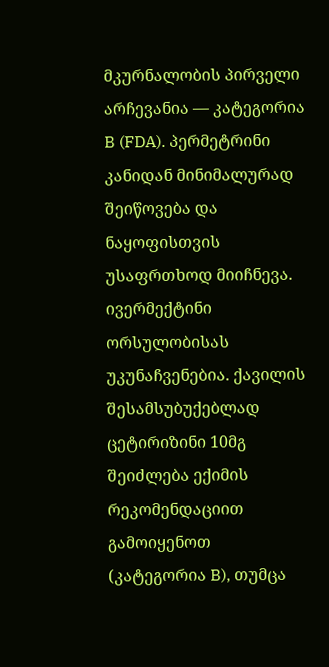მკურნალობის პირველი არჩევანია — კატეგორია B (FDA). პერმეტრინი კანიდან მინიმალურად შეიწოვება და ნაყოფისთვის უსაფრთხოდ მიიჩნევა. ივერმექტინი ორსულობისას უკუნაჩვენებია. ქავილის შესამსუბუქებლად ცეტირიზინი 10მგ შეიძლება ექიმის რეკომენდაციით გამოიყენოთ (კატეგორია B), თუმცა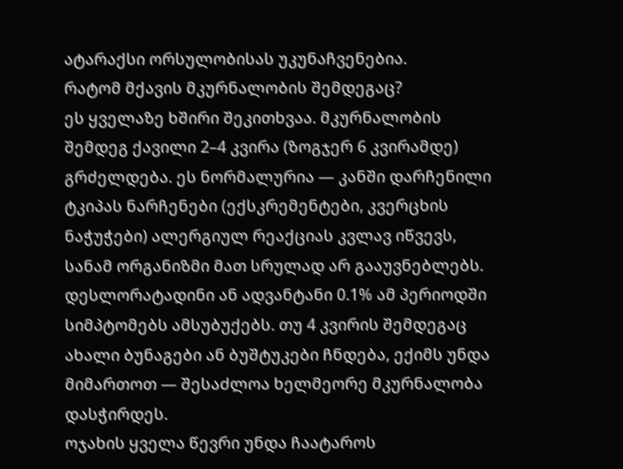ატარაქსი ორსულობისას უკუნაჩვენებია.
რატომ მქავის მკურნალობის შემდეგაც?
ეს ყველაზე ხშირი შეკითხვაა. მკურნალობის შემდეგ ქავილი 2–4 კვირა (ზოგჯერ 6 კვირამდე) გრძელდება. ეს ნორმალურია — კანში დარჩენილი ტკიპას ნარჩენები (ექსკრემენტები, კვერცხის ნაჭუჭები) ალერგიულ რეაქციას კვლავ იწვევს, სანამ ორგანიზმი მათ სრულად არ გააუვნებლებს. დესლორატადინი ან ადვანტანი 0.1% ამ პერიოდში სიმპტომებს ამსუბუქებს. თუ 4 კვირის შემდეგაც ახალი ბუნაგები ან ბუშტუკები ჩნდება, ექიმს უნდა მიმართოთ — შესაძლოა ხელმეორე მკურნალობა დასჭირდეს.
ოჯახის ყველა წევრი უნდა ჩაატაროს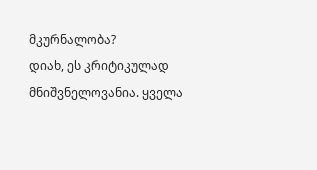მკურნალობა?
დიახ, ეს კრიტიკულად მნიშვნელოვანია. ყველა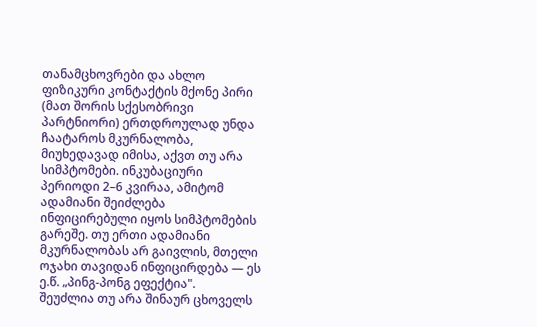თანამცხოვრები და ახლო ფიზიკური კონტაქტის მქონე პირი (მათ შორის სქესობრივი პარტნიორი) ერთდროულად უნდა ჩაატაროს მკურნალობა, მიუხედავად იმისა, აქვთ თუ არა სიმპტომები. ინკუბაციური პერიოდი 2–6 კვირაა, ამიტომ ადამიანი შეიძლება ინფიცირებული იყოს სიმპტომების გარეშე. თუ ერთი ადამიანი მკურნალობას არ გაივლის, მთელი ოჯახი თავიდან ინფიცირდება — ეს ე.წ. „პინგ-პონგ ეფექტია".
შეუძლია თუ არა შინაურ ცხოველს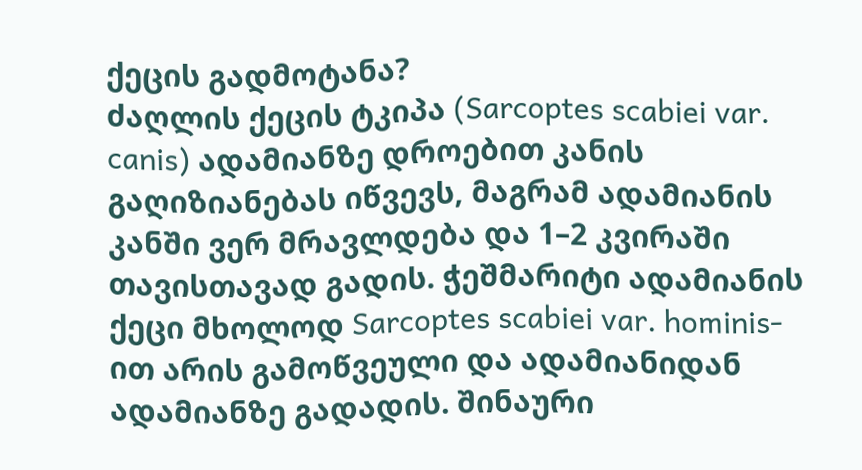ქეცის გადმოტანა?
ძაღლის ქეცის ტკიპა (Sarcoptes scabiei var. canis) ადამიანზე დროებით კანის გაღიზიანებას იწვევს, მაგრამ ადამიანის კანში ვერ მრავლდება და 1–2 კვირაში თავისთავად გადის. ჭეშმარიტი ადამიანის ქეცი მხოლოდ Sarcoptes scabiei var. hominis-ით არის გამოწვეული და ადამიანიდან ადამიანზე გადადის. შინაური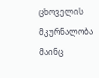ცხოველის მკურნალობა მაინც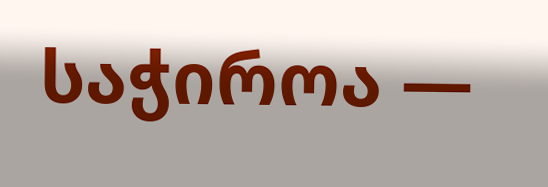საჭიროა —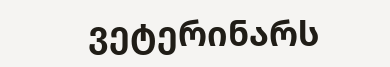ვეტერინარს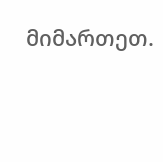მიმართეთ.